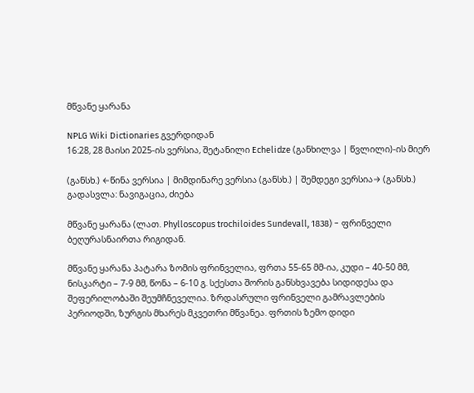მწვანე ყარანა

NPLG Wiki Dictionaries გვერდიდან
16:28, 28 მაისი 2025-ის ვერსია, შეტანილი Echelidze (განხილვა | წვლილი)-ის მიერ

(განსხ.) ←წინა ვერსია | მიმდინარე ვერსია (განსხ.) | შემდეგი ვერსია→ (განსხ.)
გადასვლა: ნავიგაცია, ძიება

მწვანე ყარანა (ლათ. Phylloscopus trochiloides Sundevall, 1838) − ფრინველი ბეღურასნაირთა რიგიდან.

მწვანე ყარანა პატარა ზომის ფრინველია, ფრთა 55-65 მმ-ია, კუდი – 40-50 მმ, ნისკარტი – 7-9 მმ, წონა – 6-10 გ. სქესთა შორის განსხვავება სიდიდესა და შეფერილობაში შეუმჩნეველია. ზრდასრული ფრინველი გამრავლების პერიოდში, ზურგის მხარეს მკვეთრი მწვანეა. ფრთის ზემო დიდი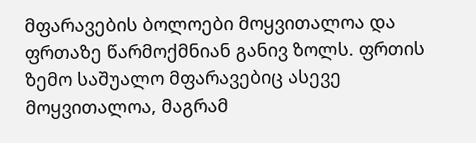მფარავების ბოლოები მოყვითალოა და ფრთაზე წარმოქმნიან განივ ზოლს. ფრთის ზემო საშუალო მფარავებიც ასევე მოყვითალოა, მაგრამ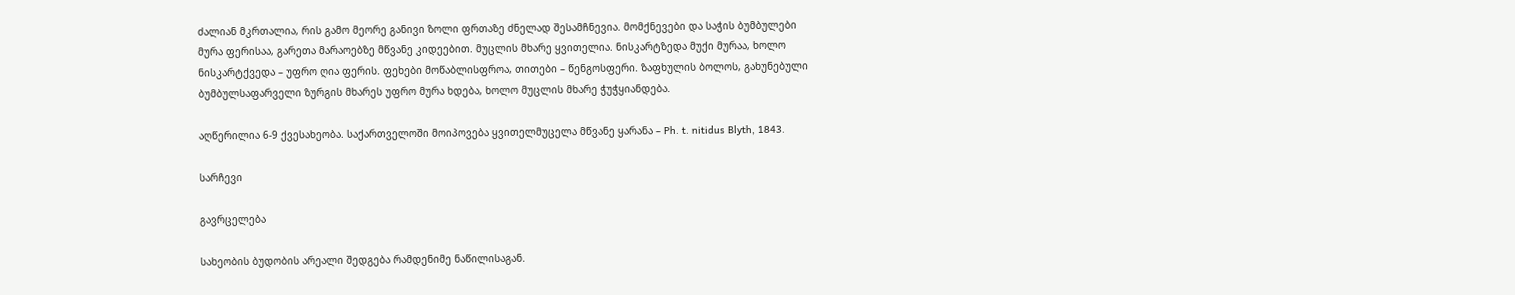ძალიან მკრთალია, რის გამო მეორე განივი ზოლი ფრთაზე ძნელად შესამჩნევია. მომქნევები და საჭის ბუმბულები მურა ფერისაა, გარეთა მარაოებზე მწვანე კიდეებით. მუცლის მხარე ყვითელია. ნისკარტზედა მუქი მურაა, ხოლო ნისკარტქვედა – უფრო ღია ფერის. ფეხები მოწაბლისფროა, თითები – წენგოსფერი. ზაფხულის ბოლოს, გახუნებული ბუმბულსაფარველი ზურგის მხარეს უფრო მურა ხდება, ხოლო მუცლის მხარე ჭუჭყიანდება.

აღწერილია 6-9 ქვესახეობა. საქართველოში მოიპოვება ყვითელმუცელა მწვანე ყარანა – Ph. t. nitidus Blyth, 1843.

სარჩევი

გავრცელება

სახეობის ბუდობის არეალი შედგება რამდენიმე ნაწილისაგან.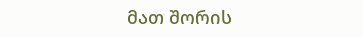მათ შორის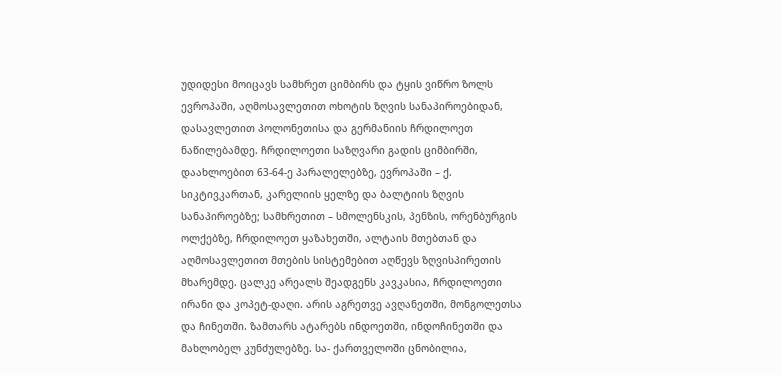უდიდესი მოიცავს სამხრეთ ციმბირს და ტყის ვიწრო ზოლს ევროპაში, აღმოსავლეთით ოხოტის ზღვის სანაპიროებიდან, დასავლეთით პოლონეთისა და გერმანიის ჩრდილოეთ ნაწილებამდე. ჩრდილოეთი საზღვარი გადის ციმბირში, დაახლოებით 63-64-ე პარალელებზე, ევროპაში – ქ. სიკტივკართან, კარელიის ყელზე და ბალტიის ზღვის სანაპიროებზე; სამხრეთით – სმოლენსკის, პენზის, ორენბურგის ოლქებზე, ჩრდილოეთ ყაზახეთში, ალტაის მთებთან და აღმოსავლეთით მთების სისტემებით აღწევს ზღვისპირეთის მხარემდე. ცალკე არეალს შეადგენს კავკასია, ჩრდილოეთი ირანი და კოპეტ-დაღი. არის აგრეთვე ავღანეთში, მონგოლეთსა და ჩინეთში. ზამთარს ატარებს ინდოეთში, ინდოჩინეთში და მახლობელ კუნძულებზე. სა- ქართველოში ცნობილია,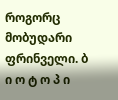როგორც მობუდარი ფრინველი. ბ ი ო ტ ო პ ი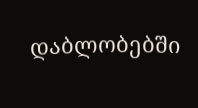დაბლობებში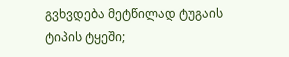გვხვდება მეტწილად ტუგაის ტიპის ტყეში;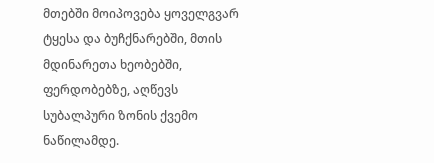მთებში მოიპოვება ყოველგვარ ტყესა და ბუჩქნარებში, მთის მდინარეთა ხეობებში, ფერდობებზე, აღწევს სუბალპური ზონის ქვემო ნაწილამდე.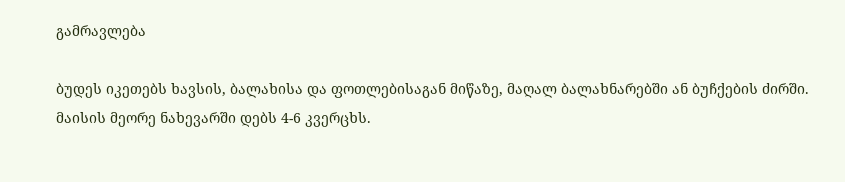გამრავლება

ბუდეს იკეთებს ხავსის, ბალახისა და ფოთლებისაგან მიწაზე, მაღალ ბალახნარებში ან ბუჩქების ძირში. მაისის მეორე ნახევარში დებს 4-6 კვერცხს.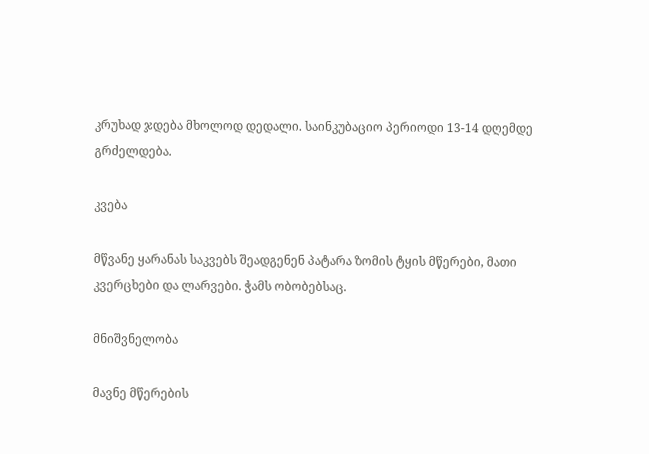კრუხად ჯდება მხოლოდ დედალი. საინკუბაციო პერიოდი 13-14 დღემდე გრძელდება.

კვება

მწვანე ყარანას საკვებს შეადგენენ პატარა ზომის ტყის მწერები, მათი კვერცხები და ლარვები. ჭამს ობობებსაც.

მნიშვნელობა

მავნე მწერების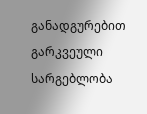განადგურებით გარკვეული სარგებლობა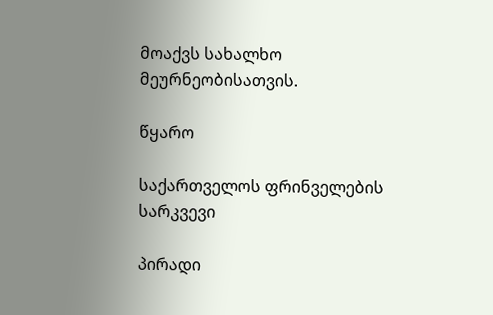მოაქვს სახალხო მეურნეობისათვის.

წყარო

საქართველოს ფრინველების სარკვევი

პირადი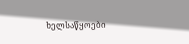ხელსაწყოები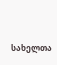სახელთა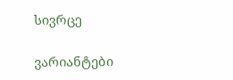სივრცე

ვარიანტები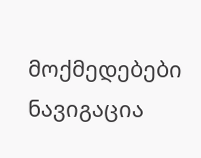მოქმედებები
ნავიგაცია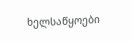ხელსაწყოები